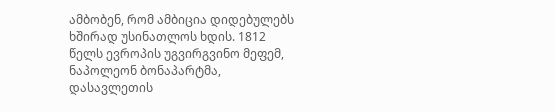ამბობენ, რომ ამბიცია დიდებულებს ხშირად უსინათლოს ხდის. 1812 წელს ევროპის უგვირგვინო მეფემ, ნაპოლეონ ბონაპარტმა, დასავლეთის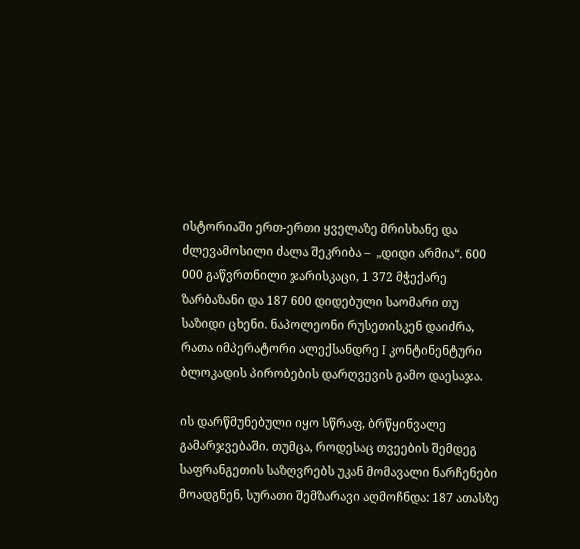ისტორიაში ერთ-ერთი ყველაზე მრისხანე და ძლევამოსილი ძალა შეკრიბა –  „დიდი არმია“. 600 000 გაწვრთნილი ჯარისკაცი, 1 372 მჭექარე ზარბაზანი და 187 600 დიდებული საომარი თუ საზიდი ცხენი. ნაპოლეონი რუსეთისკენ დაიძრა, რათა იმპერატორი ალექსანდრე I კონტინენტური ბლოკადის პირობების დარღვევის გამო დაესაჯა.

ის დარწმუნებული იყო სწრაფ, ბრწყინვალე გამარჯვებაში. თუმცა, როდესაც თვეების შემდეგ საფრანგეთის საზღვრებს უკან მომავალი ნარჩენები მოადგნენ, სურათი შემზარავი აღმოჩნდა: 187 ათასზე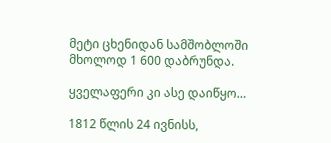მეტი ცხენიდან სამშობლოში მხოლოდ 1 600 დაბრუნდა.

ყველაფერი კი ასე დაიწყო…

1812 წლის 24 ივნისს,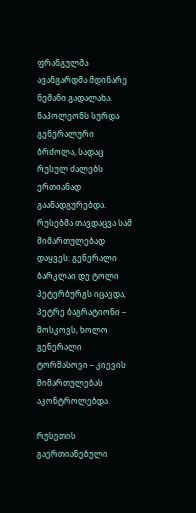ფრანგულმა ავანგარდმა მდინარე ნემანი გადალახა. ნაპოლეონს სურდა გენერალური ბრძოლა, სადაც რუსულ ძალებს ერთიანად გაანადგურებდა. რუსებმა თავდაცვა სამ მიმართულებად დაყვეს: გენერალი ბარკლაი დე ტოლი პეტერბურგს იცავდა, პეტრე ბაგრატიონი –  მოსკოვს, ხოლო გენერალი ტორმასოვი – კიევის მიმართულებას აკონტროლებდა.

რუსეთის გაერთიანებული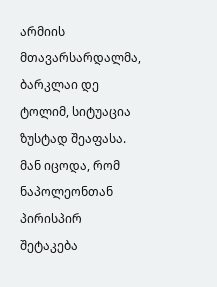არმიის მთავარსარდალმა, ბარკლაი დე ტოლიმ, სიტუაცია ზუსტად შეაფასა. მან იცოდა, რომ ნაპოლეონთან პირისპირ შეტაკება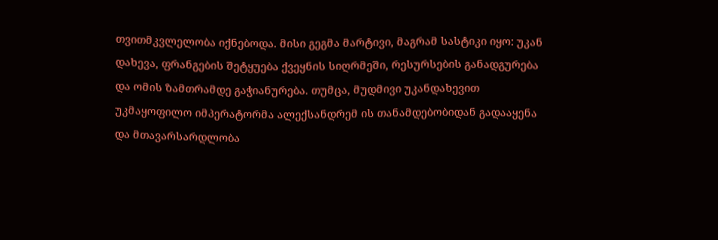თვითმკვლელობა იქნებოდა. მისი გეგმა მარტივი, მაგრამ სასტიკი იყო: უკან დახევა, ფრანგების შეტყუება ქვეყნის სიღრმეში, რესურსების განადგურება და ომის ზამთრამდე გაჭიანურება. თუმცა, მუდმივი უკანდახევით უკმაყოფილო იმპერატორმა ალექსანდრემ ის თანამდებობიდან გადააყენა და მთავარსარდლობა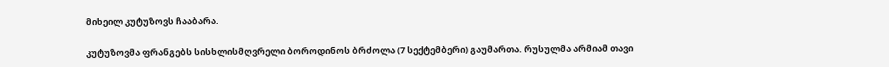მიხეილ კუტუზოვს ჩააბარა.

კუტუზოვმა ფრანგებს სისხლისმღვრელი ბოროდინოს ბრძოლა (7 სექტემბერი) გაუმართა. რუსულმა არმიამ თავი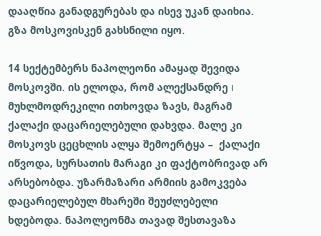დააღწია განადგურებას და ისევ უკან დაიხია. გზა მოსკოვისკენ გახსნილი იყო.

14 სექტემბერს ნაპოლეონი ამაყად შევიდა მოსკოვში. ის ელოდა, რომ ალექსანდრე I მუხლმოდრეკილი ითხოვდა ზავს, მაგრამ ქალაქი დაცარიელებული დახვდა. მალე კი მოსკოვს ცეცხლის ალყა შემოერტყა –  ქალაქი იწვოდა, სურსათის მარაგი კი ფაქტობრივად არ არსებობდა. უზარმაზარი არმიის გამოკვება დაცარიელებულ მხარეში შეუძლებელი ხდებოდა. ნაპოლეონმა თავად შესთავაზა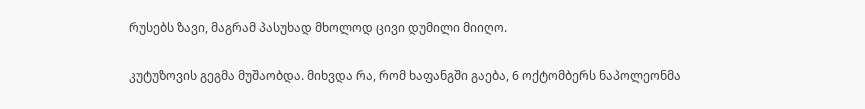რუსებს ზავი, მაგრამ პასუხად მხოლოდ ცივი დუმილი მიიღო.

კუტუზოვის გეგმა მუშაობდა. მიხვდა რა, რომ ხაფანგში გაება, 6 ოქტომბერს ნაპოლეონმა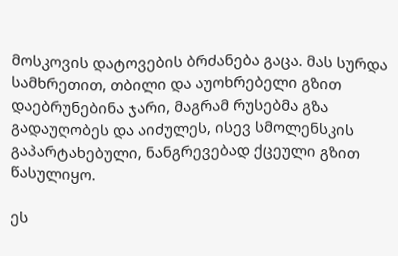მოსკოვის დატოვების ბრძანება გაცა. მას სურდა სამხრეთით, თბილი და აუოხრებელი გზით დაებრუნებინა ჯარი, მაგრამ რუსებმა გზა გადაუღობეს და აიძულეს, ისევ სმოლენსკის გაპარტახებული, ნანგრევებად ქცეული გზით წასულიყო.

ეს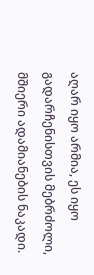აღარ იყო არმია, ეს იყო გადარჩენისთვის მებრძოლი, მშიერი ადამიანების ნაკადი.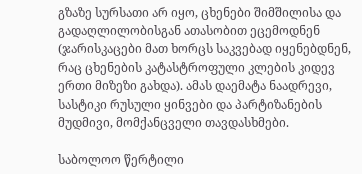გზაზე სურსათი არ იყო, ცხენები შიმშილისა და გადაღლილობისგან ათასობით ეცემოდნენ (ჯარისკაცები მათ ხორცს საკვებად იყენებდნენ, რაც ცხენების კატასტროფული კლების კიდევ ერთი მიზეზი გახდა). ამას დაემატა ნაადრევი, სასტიკი რუსული ყინვები და პარტიზანების მუდმივი, მომქანცველი თავდასხმები.

საბოლოო წერტილი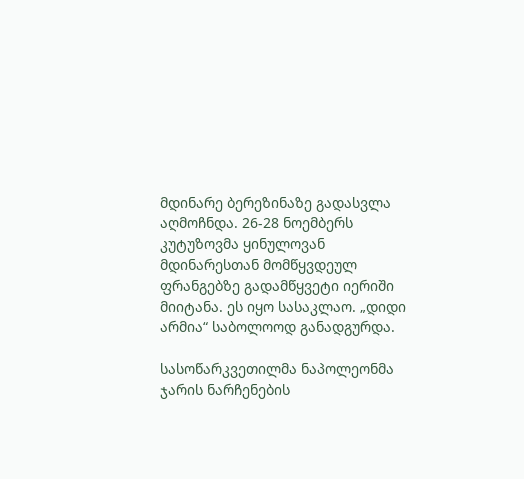მდინარე ბერეზინაზე გადასვლა აღმოჩნდა. 26-28 ნოემბერს კუტუზოვმა ყინულოვან მდინარესთან მომწყვდეულ ფრანგებზე გადამწყვეტი იერიში მიიტანა. ეს იყო სასაკლაო. „დიდი არმია“ საბოლოოდ განადგურდა.

სასოწარკვეთილმა ნაპოლეონმა ჯარის ნარჩენების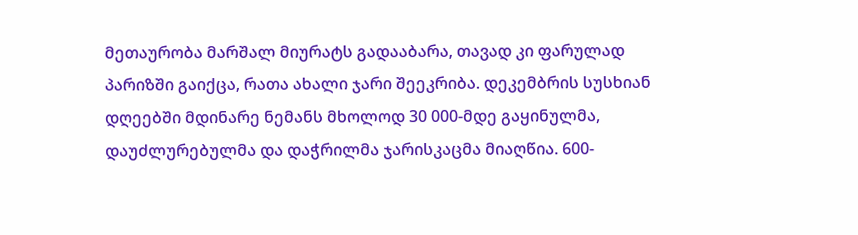მეთაურობა მარშალ მიურატს გადააბარა, თავად კი ფარულად პარიზში გაიქცა, რათა ახალი ჯარი შეეკრიბა. დეკემბრის სუსხიან დღეებში მდინარე ნემანს მხოლოდ 30 000-მდე გაყინულმა, დაუძლურებულმა და დაჭრილმა ჯარისკაცმა მიაღწია. 600-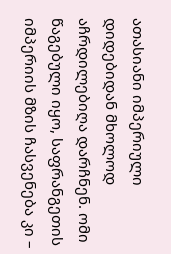ათასიანი იმპერიული დიდებიდან მხოლოდ აჩრდილებიღა დარჩნენ. ომი წაგებული იყო, საფრანგეთის იმპერიის მზის ჩასვენება კი –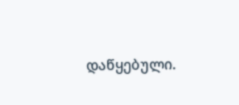დაწყებული.